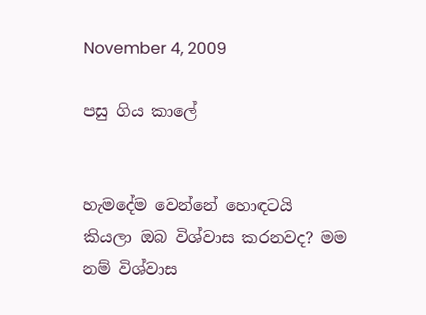November 4, 2009

පසු ගිය කාලේ


හැමදේම වෙන්නේ හොඳටයි කියලා ඔබ විශ්වාස කරනවද? මම නම් විශ්වාස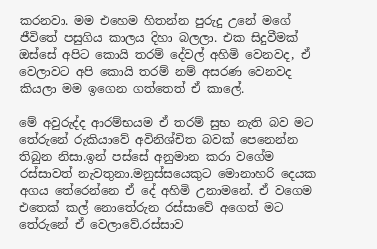කරනවා. මම එහෙම හිතන්න පුරුදු උනේ මගේ ජීවිතේ පසුගිය කාලය දිහා බලලා. එක සිදුවීමක් ඔස්සේ අපිට කොයි තරම් දේවල් අහිමි වෙනවද, ඒ වෙලාවට අපි කොයි තරම් නම් අසරණ වෙනවද කියලා මම ඉගෙන ගත්තෙත් ඒ කාලේ.

මේ අවුරුද්ද ආරම්භයම ඒ තරම් සුභ නැති බව මට තේරුනේ රුකියාවේ අවිනිශ්චිත බවක් පෙනෙන්න තිබුන නිසා.ඉන් පස්සේ අනුමාන කරා වගේම රස්සාවත් නැවතුනා.මනුස්‍සයෙකුට මොනාහරි දෙයක අගය තේරෙන්නෙ ඒ දේ අහිමි උනාමනේ. ඒ වගෙම එතෙක් කල් නොතේරුන රස්සාවේ අගෙත් මට තේරුනේ ඒ වෙලාවේ.රස්සාව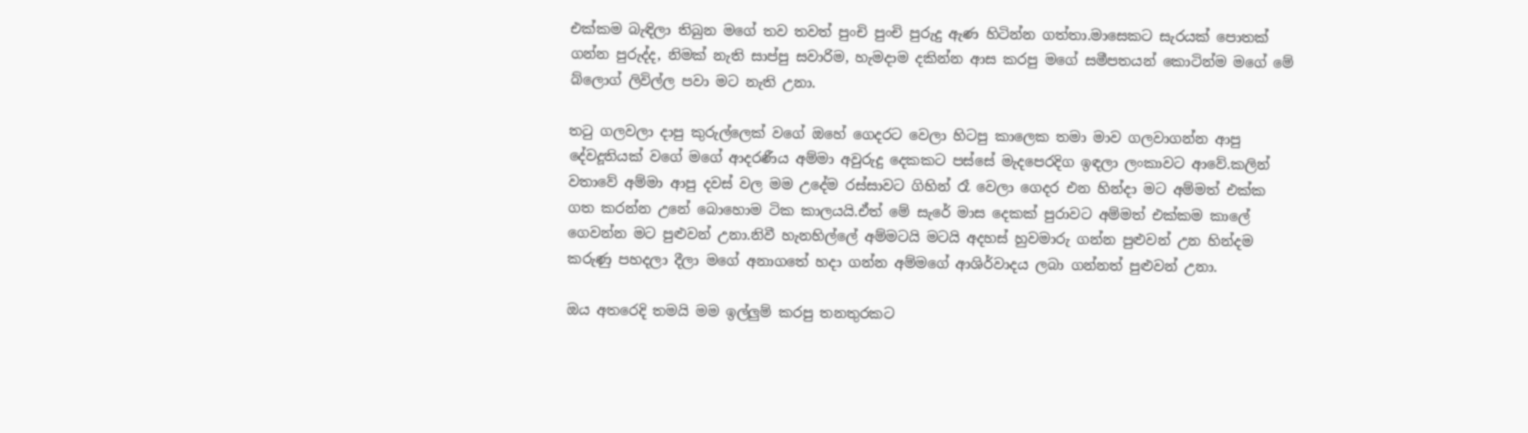එක්කම බැඳිලා තිබුන මගේ තව තවත් පුංචි පුංචි පුරුදු ඇණ හිටින්න ගත්තා.මාසෙකට සැරයක් පොතක් ගන්න පුරුද්ද, නිමක් නැති සාප්පු සවාරිම, හැමදාම දකින්න ආස කරපු මගේ සමීපතයන් කොටින්ම මගේ මේ බ්ලොග් ලිවිල්ල පවා මට නැති උනා.

තටු ගලවලා දාපු කුරුල්ලෙක් වගේ ඔහේ ගෙදරට වෙලා හිටපු කාලෙක තමා මාව ගලවාගන්න ආපු දේවදූතියක් වගේ මගේ ආදරණීය අම්මා අවුරුදු දෙකකට පස්සේ මැදපෙරදිග ඉඳලා ලංකාවට ආවේ.කලින් වතාවේ අම්මා ආපු දවස් වල මම උදේම රස්සාවට ගිහින් රෑ වෙලා ගෙදර එන හින්දා මට අම්මත් එක්ක ගත කරන්න උනේ බොහොම ටික කාලයයි.ඒත් මේ සැරේ මාස දෙකක් පුරාවට අම්මත් එක්කම කාලේ ගෙවන්න මට පුළුවන් උනා.නිවී හැනහිල්ලේ අම්මටයි මටයි අදහස් හුවමාරු ගන්න පුළුවන් උන හින්දම කරුණු පහදලා දීලා මගේ අනාගතේ හදා ගන්න අම්මගේ ආශිර්වාදය ලබා ගන්නත් පුළුවන් උනා.

ඔය අතරෙදි තමයි මම ඉල්ලුම් කරපු තනතුරකට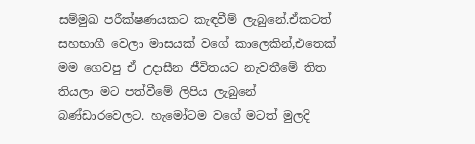සම්මුඛ පරීක්ෂණයකට කැඳවීම් ලැබුනේ.ඒකටත් සහභාගී වෙලා මාසයක් වගේ කාලෙකින්,එතෙක් මම ගෙවපු ඒ උදාසීන ජීවිතයට නැවතීමේ තිත තියලා මට පත්වීමේ ලිපිය ලැබුනේ බණ්ඩාරවෙලට. හැමෝටම වගේ මටත් මුලදි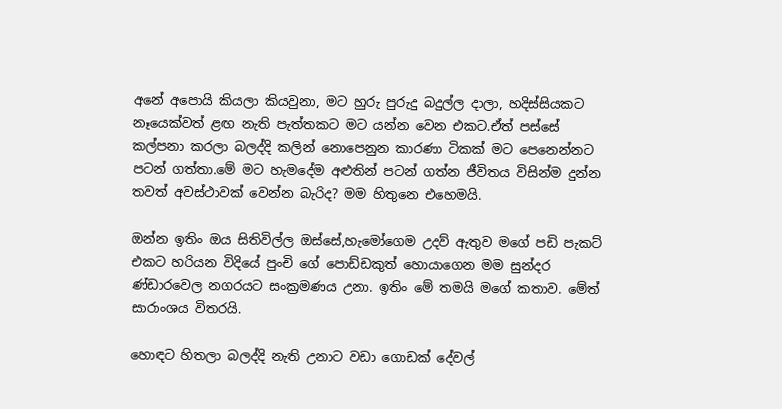අනේ අපොයි කියලා කියවුනා, මට හුරු පුරුදු බදුල්ල දාලා, හදිස්සියකට නෑයෙක්වත් ළඟ නැති පැත්තකට මට යන්න වෙන එකට.ඒත් පස්සේ කල්පනා කරලා බලද්දි කලින් නොපෙනුන කාරණා ටිකක් මට පෙනෙන්නට පටන් ගත්තා.මේ මට හැමදේම අළුතින් පටන් ගත්න ජීවිතය විසින්ම දුන්න තවත් අවස්ථාවක් වෙන්න බැරිද? මම හිතුනෙ එහෙමයි.

ඔන්න ඉතිං ඔය සිතිවිල්ල ඔස්සේ,හැමෝගෙම උදව් ඇතුව මගේ පඩි පැකට් එකට හරියන විදියේ පුංචි ගේ පොඩ්ඩකුත් හොයාගෙන මම සුන්දර ණ්ඩාරවෙල නගරයට සංක්‍රමණය උනා. ඉතිං මේ තමයි මගේ කතාව. මේත් සාරාංශය විතරයි.

හොඳට හිතලා බලද්දි නැති උනාට වඩා ගොඩක් දේවල්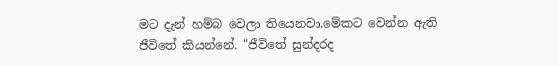මට දැන් හම්බ වෙලා තියෙනවා.මේකට වෙන්න ඇති ජීවිතේ කියන්නේ. "ජීවිතේ සුන්දරද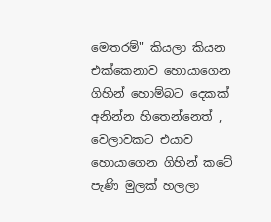මෙතරම්" කියලා කියන එක්කෙනාව හොයාගෙන ගිහින් හොම්බට දෙකක් අනින්න හිතෙන්නෙත් , වෙලාවකට එයාව හොයාගෙන ගිහින් කටේ පැණි මුලක් හලලා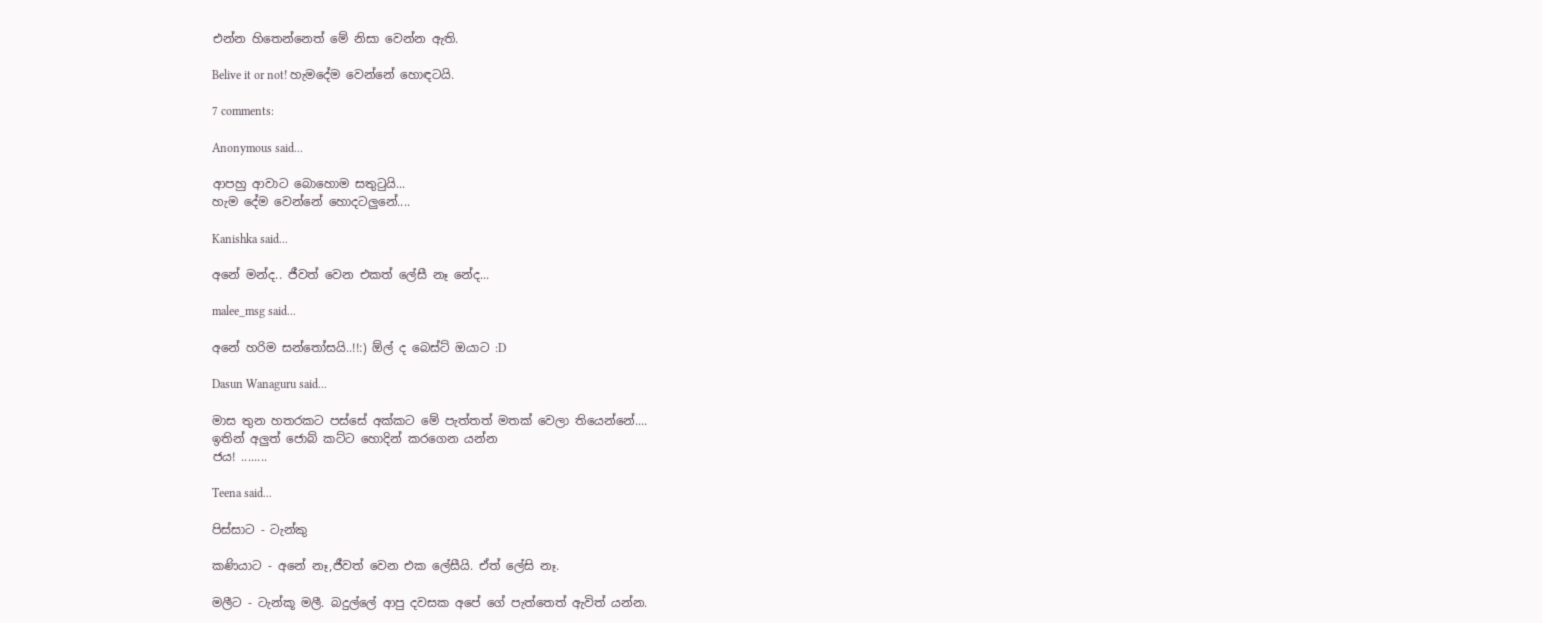එන්න හිතෙන්නෙත් මේ නිසා වෙන්න ඇති.

Belive it or not! හැමදේම වෙන්නේ හොඳටයි.

7 comments:

Anonymous said...

ආපහු ආවාට බොහොම සතුටුයි...
හැම දේම වෙන්නේ හොදටලුනේ....

Kanishka said...

අනේ මන්ද.. ජීවත් වෙන එකත් ලේසී නෑ නේද...

malee_msg said...

අනේ හරිම සන්තෝසයි..!!:) ඕල් ද බෙස්ට් ඔයාට :D

Dasun Wanaguru said...

මාස තුන හතරකට පස්සේ අක්කට මේ පැත්තත් මතක් වෙලා තියෙන්නේ....
ඉතින් අලුත් ජොබ් කට්ට හොදින් කරගෙන යන්න
ජය! ........

Teena said...

පිස්සාට - ටැන්කු

කණියාට - අනේ නෑ,ජීවත් වෙන එක ලේසීයි. ඒත් ලේසි නෑ.

මලීට - ටැන්කූ මලී. බදුල්ලේ ආපු දවසක අපේ ගේ පැත්තෙත් ඇවිත් යන්න.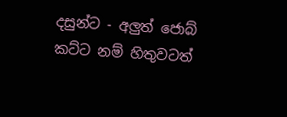දසුන්ට - අලුත් ජොබ් කට්ට නම් හිතුවටත්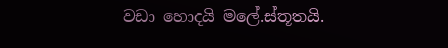වඩා හොදයි මලේ.ස්තූතයි.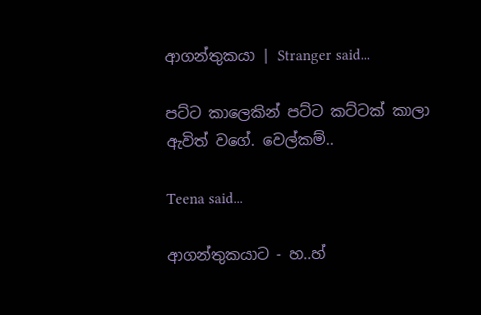ආගන්තුකයා | Stranger said...

පට්ට කාලෙකින් පට්ට කට්ටක් කාලා ඇවිත් වගේ. වෙල්කම්..

Teena said...

ආගන්තුකයාට - හ..හ්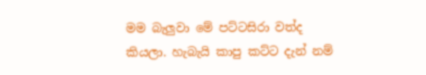මම බැලුවා මේ පට්ටසිරා වත්ද කියලා. හැබැයි කාපු කට්ට දැන් නම්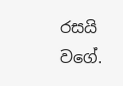රසයි වගේ.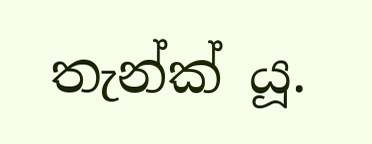තැන්ක් යූ.